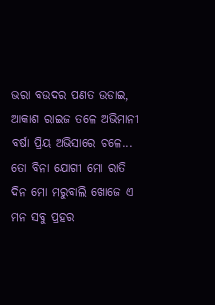ଭରା ବଉଦର ପଣତ ଉଡାଇ, ଆକାଶ ରାଇଜ ତଳେ ଅଭିମାନୀ ବର୍ଷା ପ୍ରିୟ ଅଭିସାରେ ଚଳେ...
ତୋ ବିନା ଯୋଗୀ ମୋ ରାତି ଦିନ ମୋ ମରୁବାଲି ଖୋଜେ ଏ ମନ ସବୁ ପ୍ରହର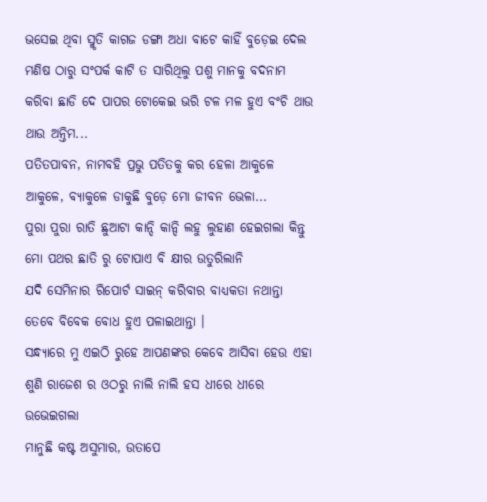ଭସେଇ ଥିବା ସ୍ମୃତି କାଗଜ ଡଙ୍ଗା ଅଧା ବାଟେ କାହିଁ ବୁଡ଼େଇ ଦେଲ
ମଣିଷ ଠାରୁ ସଂପର୍କ କାଟି ତ ସାରିଥିଲୁ ପଶୁ ମାନକୁ ବଦନାମ କରିବା ଛାଡି ଦେ ପାପର ଟୋକେଇ ଭରି ଟଳ ମଳ ହୁଏ ବଂଚି ଥାଉ ଥାଉ ଅନ୍ତିମ...
ପତିତପାବନ, ନାମବହି ପ୍ରଭୁ ପତିତକୁ କର ହେଳା ଆକୁଳେ ଆକୁଳେ, ବ୍ୟାକୁଳେ ଡାକୁଛି ବୁଡ଼େ ମୋ ଜୀବନ ଭେଳା...
ପୁରା ପୁରା ରାତି ଛୁଆଟା କାନ୍ଦି କାନ୍ଦି ଲହୁ ଲୁହାଣ ହେଇଗଲା କିନ୍ତୁ ମୋ ପଥର ଛାତି ରୁ ଟୋପାଏ ବି କ୍ଷୀର ଉତୁରିଲାନି
ଯଦି ସେମିନାର ରିପୋର୍ଟ ସାଇନ୍ କରିବାର ବାଧ୍ୟକତା ନଥାନ୍ତା ତେବେ ବିବେକ ବୋଧ ହୁଏ ପଳାଇଥାନ୍ତା ।
ସନ୍ଧ୍ୟାରେ ମୁ ଏଇଠି ରୁହେ ଆପଣଙ୍କର କେବେ ଆସିବା ହେଉ ଏହା ଶୁଣି ରାଜେଶ ର ଓଠରୁ ନାଲି ନାଲି ହସ ଧୀରେ ଧୀରେ ଉଭେଇଗଲା
ମାନୁଛି କଷ୍ଟ ଅସୁମାର, ଉତାପେ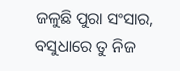ଜଳୁଛି ପୁରା ସଂସାର, ବସୁଧାରେ ତୁ ନିଜ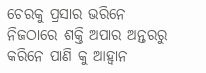ଚେରକୁ ପ୍ରସାର ଭରିନେ ନିଜଠାରେ ଶକ୍ତି ଅପାର ଅନ୍ତରରୁ କରିନେ ପାଣି କୁ ଆହ୍ୱାନ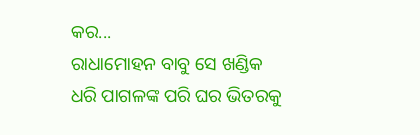କର...
ରାଧାମୋହନ ବାବୁ ସେ ଖଣ୍ଡିକ ଧରି ପାଗଳଙ୍କ ପରି ଘର ଭିତରକୁ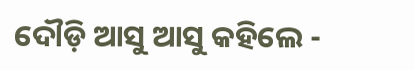ଦୌଡ଼ି ଆସୁ ଆସୁ କହିଲେ -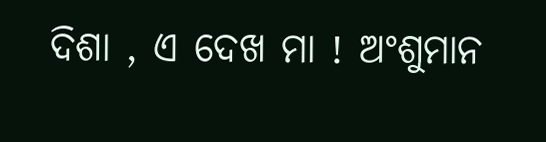ଦିଶା , ଏ ଦେଖ ମା ! ଅଂଶୁମାନ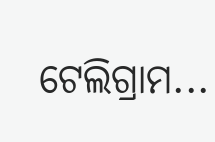ଟେଲିଗ୍ରାମ...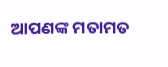ଆପଣଙ୍କ ମତାମତ